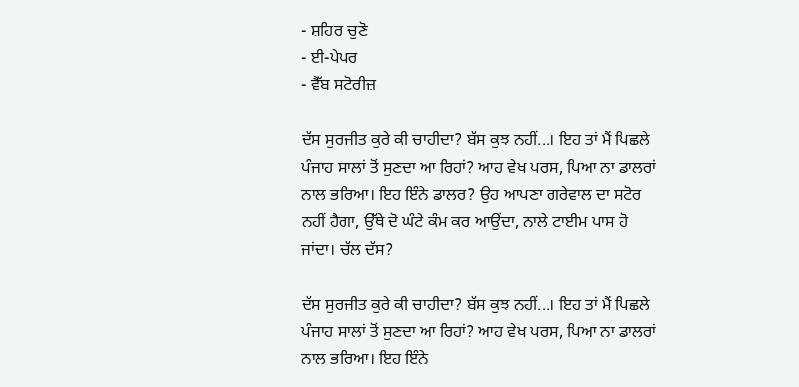- ਸ਼ਹਿਰ ਚੁਣੋ
- ਈ-ਪੇਪਰ
- ਵੈੱਬ ਸਟੋਰੀਜ਼

ਦੱਸ ਸੁਰਜੀਤ ਕੁਰੇ ਕੀ ਚਾਹੀਦਾ? ਬੱਸ ਕੁਝ ਨਹੀਂ...। ਇਹ ਤਾਂ ਮੈਂ ਪਿਛਲੇ ਪੰਜਾਹ ਸਾਲਾਂ ਤੋਂ ਸੁਣਦਾ ਆ ਰਿਹਾਂ? ਆਹ ਵੇਖ ਪਰਸ, ਪਿਆ ਨਾ ਡਾਲਰਾਂ ਨਾਲ ਭਰਿਆ। ਇਹ ਇੰਨੇ ਡਾਲਰ? ਉਹ ਆਪਣਾ ਗਰੇਵਾਲ ਦਾ ਸਟੋਰ ਨਹੀਂ ਹੈਗਾ, ਉੱਥੇ ਦੋ ਘੰਟੇ ਕੰਮ ਕਰ ਆਉਂਦਾ, ਨਾਲੇ ਟਾਈਮ ਪਾਸ ਹੋ ਜਾਂਦਾ। ਚੱਲ ਦੱਸ?

ਦੱਸ ਸੁਰਜੀਤ ਕੁਰੇ ਕੀ ਚਾਹੀਦਾ? ਬੱਸ ਕੁਝ ਨਹੀਂ...। ਇਹ ਤਾਂ ਮੈਂ ਪਿਛਲੇ ਪੰਜਾਹ ਸਾਲਾਂ ਤੋਂ ਸੁਣਦਾ ਆ ਰਿਹਾਂ? ਆਹ ਵੇਖ ਪਰਸ, ਪਿਆ ਨਾ ਡਾਲਰਾਂ ਨਾਲ ਭਰਿਆ। ਇਹ ਇੰਨੇ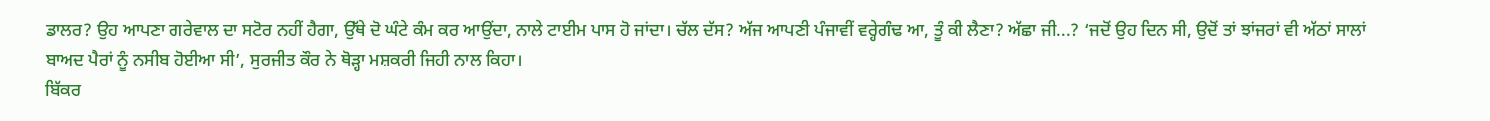ਡਾਲਰ? ਉਹ ਆਪਣਾ ਗਰੇਵਾਲ ਦਾ ਸਟੋਰ ਨਹੀਂ ਹੈਗਾ, ਉੱਥੇ ਦੋ ਘੰਟੇ ਕੰਮ ਕਰ ਆਉਂਦਾ, ਨਾਲੇ ਟਾਈਮ ਪਾਸ ਹੋ ਜਾਂਦਾ। ਚੱਲ ਦੱਸ? ਅੱਜ ਆਪਣੀ ਪੰਜਾਵੀਂ ਵਰ੍ਹੇਗੰਢ ਆ, ਤੂੰ ਕੀ ਲੈਣਾ? ਅੱਛਾ ਜੀ...? ‘ਜਦੋਂ ਉਹ ਦਿਨ ਸੀ, ਉਦੋਂ ਤਾਂ ਝਾਂਜਰਾਂ ਵੀ ਅੱਠਾਂ ਸਾਲਾਂ ਬਾਅਦ ਪੈਰਾਂ ਨੂੰ ਨਸੀਬ ਹੋਈਆ ਸੀ’, ਸੁਰਜੀਤ ਕੌਰ ਨੇ ਥੋੜ੍ਹਾ ਮਸ਼ਕਰੀ ਜਿਹੀ ਨਾਲ ਕਿਹਾ।
ਬਿੱਕਰ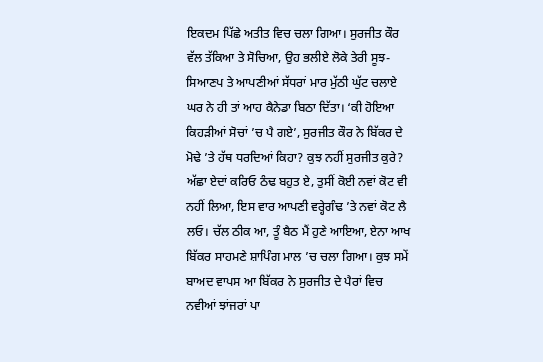ਇਕਦਮ ਪਿੱਛੇ ਅਤੀਤ ਵਿਚ ਚਲਾ ਗਿਆ। ਸੁਰਜੀਤ ਕੌਰ ਵੱਲ ਤੱਕਿਆ ਤੇ ਸੋਚਿਆ, ਉਹ ਭਲੀਏ ਲੋਕੇ ਤੇਰੀ ਸੂਝ-ਸਿਆਣਪ ਤੇ ਆਪਣੀਆਂ ਸੱਧਰਾਂ ਮਾਰ ਮੁੱਠੀ ਘੁੱਟ ਚਲਾਏ ਘਰ ਨੇ ਹੀ ਤਾਂ ਆਹ ਕੈਨੇਡਾ ਬਿਠਾ ਦਿੱਤਾ। ‘ਕੀ ਹੋਇਆ ਕਿਹੜੀਆਂ ਸੋਚਾਂ ’ਚ ਪੈ ਗਏ’, ਸੁਰਜੀਤ ਕੌਰ ਨੇ ਬਿੱਕਰ ਦੇ ਮੋਢੇ ’ਤੇ ਹੱਥ ਧਰਦਿਆਂ ਕਿਹਾ? ਕੁਝ ਨਹੀਂ ਸੁਰਜੀਤ ਕੁਰੇ? ਅੱਛਾ ਏਦਾਂ ਕਰਿਓ ਠੰਢ ਬਹੁਤ ਏ, ਤੁਸੀਂ ਕੋਈ ਨਵਾਂ ਕੋਟ ਵੀ ਨਹੀਂ ਲਿਆ, ਇਸ ਵਾਰ ਆਪਣੀ ਵਰ੍ਹੇਗੰਢ ’ਤੇ ਨਵਾਂ ਕੋਟ ਲੈ ਲਓ। ਚੱਲ ਠੀਕ ਆ, ਤੂੰ ਬੈਠ ਮੈਂ ਹੁਣੇ ਆਇਆ, ਏਨਾ ਆਖ ਬਿੱਕਰ ਸਾਹਮਣੇ ਸ਼ਾਪਿੰਗ ਮਾਲ ’ਚ ਚਲਾ ਗਿਆ। ਕੁਝ ਸਮੇਂ ਬਾਅਦ ਵਾਪਸ ਆ ਬਿੱਕਰ ਨੇ ਸੁਰਜੀਤ ਦੇ ਪੈਰਾਂ ਵਿਚ ਨਵੀਆਂ ਝਾਂਜਰਾਂ ਪਾ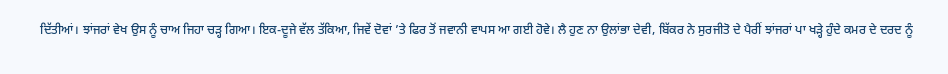ਦਿੱਤੀਆਂ। ਝਾਂਜਰਾਂ ਵੇਖ ਉਸ ਨੂੰ ਚਾਅ ਜਿਹਾ ਚੜ੍ਹ ਗਿਆ। ਇਕ-ਦੂਜੇ ਵੱਲ ਤੱਕਿਆ, ਜਿਵੇਂ ਦੋਵਾਂ ’ਤੇ ਫਿਰ ਤੋਂ ਜਵਾਨੀ ਵਾਪਸ ਆ ਗਈ ਹੋਵੇ। ਲੈ ਹੁਣ ਨਾ ਉਲਾਂਭਾ ਦੇਵੀ, ਬਿੱਕਰ ਨੇ ਸੁਰਜੀਤੋ ਦੇ ਪੈਰੀਂ ਝਾਂਜਰਾਂ ਪਾ ਖੜ੍ਹੇ ਹੁੰਦੇ ਕਮਰ ਦੇ ਦਰਦ ਨੂੰ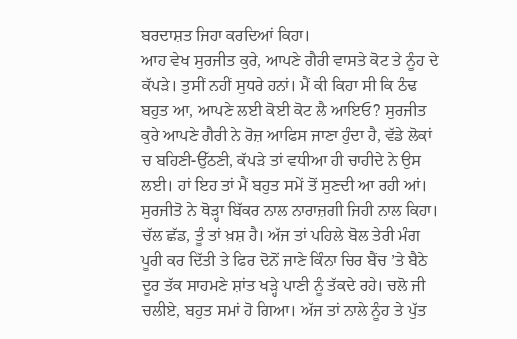ਬਰਦਾਸ਼ਤ ਜਿਹਾ ਕਰਦਿਆਂ ਕਿਹਾ।
ਆਹ ਵੇਖ ਸੁਰਜੀਤ ਕੁਰੇ, ਆਪਣੇ ਗੈਰੀ ਵਾਸਤੇ ਕੋਟ ਤੇ ਨੂੰਹ ਦੇ ਕੱਪੜੇ। ਤੁਸੀਂ ਨਹੀਂ ਸੁਧਰੇ ਹਨਾਂ। ਮੈਂ ਕੀ ਕਿਹਾ ਸੀ ਕਿ ਠੰਢ ਬਹੁਤ ਆ, ਆਪਣੇ ਲਈ ਕੋਈ ਕੋਟ ਲੈ ਆਇਓ? ਸੁਰਜੀਤ ਕੁਰੇ ਆਪਣੇ ਗੈਰੀ ਨੇ ਰੋਜ਼ ਆਫਿਸ ਜਾਣਾ ਹੁੰਦਾ ਹੈ, ਵੱਡੇ ਲੋਕਾਂ ਚ ਬਹਿਣੀ-ਉੱਠਣੀ, ਕੱਪੜੇ ਤਾਂ ਵਧੀਆ ਹੀ ਚਾਹੀਦੇ ਨੇ ਉਸ ਲਈ। ਹਾਂ ਇਹ ਤਾਂ ਮੈਂ ਬਹੁਤ ਸਮੇਂ ਤੋਂ ਸੁਣਦੀ ਆ ਰਹੀ ਆਂ। ਸੁਰਜੀਤੋ ਨੇ ਥੋੜ੍ਹਾ ਬਿੱਕਰ ਨਾਲ ਨਾਰਾਜ਼ਗੀ ਜਿਹੀ ਨਾਲ ਕਿਹਾ। ਚੱਲ ਛੱਡ, ਤੂੰ ਤਾਂ ਖ਼ਸ਼ ਹੈ। ਅੱਜ ਤਾਂ ਪਹਿਲੇ ਬੋਲ ਤੇਰੀ ਮੰਗ ਪੂਰੀ ਕਰ ਦਿੱਤੀ ਤੇ ਫਿਰ ਦੋਨੋਂ ਜਾਣੇ ਕਿੰਨਾ ਚਿਰ ਬੈਂਚ ’ਤੇ ਬੈਠੇ ਦੂਰ ਤੱਕ ਸਾਹਮਣੇ ਸ਼ਾਂਤ ਖੜ੍ਹੇ ਪਾਣੀ ਨੂੰ ਤੱਕਦੇ ਰਹੇ। ਚਲੋ ਜੀ ਚਲੀਏ, ਬਹੁਤ ਸਮਾਂ ਹੋ ਗਿਆ। ਅੱਜ ਤਾਂ ਨਾਲੇ ਨੂੰਹ ਤੇ ਪੁੱਤ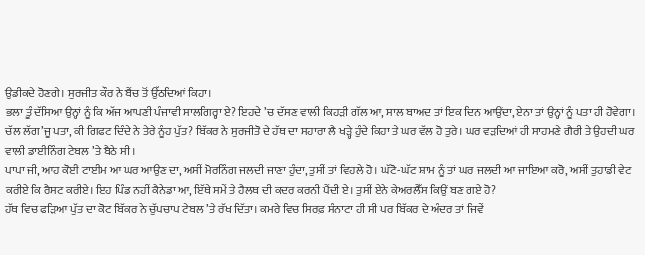ਉਡੀਕਦੇ ਹੋਣਗੇ। ਸੁਰਜੀਤ ਕੌਰ ਨੇ ਬੈਂਚ ਤੋਂ ਉੱਠਦਿਆਂ ਕਿਹਾ।
ਭਲਾ ਤੂੰ ਦੱਸਿਆ ਉਨ੍ਹਾਂ ਨੂੰ ਕਿ ਅੱਜ ਆਪਣੀ ਪੰਜਾਵੀ ਸਾਲਗਿਰ੍ਹਾ ਏ? ਇਹਦੇ ’ਚ ਦੱਸਣ ਵਾਲੀ ਕਿਹੜੀ ਗੱਲ ਆ, ਸਾਲ ਬਾਅਦ ਤਾਂ ਇਕ ਦਿਨ ਆਉਂਦਾ, ਏਨਾ ਤਾਂ ਉਨ੍ਹਾਂ ਨੂੰ ਪਤਾ ਹੀ ਹੋਵੇਗਾ। ਚੱਲ ਲੱਗ’ਜੂ ਪਤਾ, ਕੀ ਗਿਫਟ ਦਿੰਦੇ ਨੇ ਤੇਰੇ ਨੂੰਹ ਪੁੱਤ? ਬਿੱਕਰ ਨੇ ਸੁਰਜੀਤੋ ਦੇ ਹੱਥ ਦਾ ਸਹਾਰਾ ਲੈ ਖੜ੍ਹੇ ਹੁੰਦੇ ਕਿਹਾ ਤੇ ਘਰ ਵੱਲ ਹੋ ਤੁਰੇ। ਘਰ ਵੜਦਿਆਂ ਹੀ ਸਾਹਮਣੇ ਗੈਰੀ ਤੇ ਉਹਦੀ ਘਰ ਵਾਲੀ ਡਾਈਨਿੰਗ ਟੇਬਲ ’ਤੇ ਬੈਠੇ ਸੀ।
ਪਾਪਾ ਜੀ, ਆਹ ਕੋਈ ਟਾਈਮ ਆ ਘਰ ਆਉਣ ਦਾ, ਅਸੀਂ ਮੋਰਨਿੰਗ ਜਲਦੀ ਜਾਣਾ ਹੁੰਦਾ, ਤੁਸੀਂ ਤਾਂ ਵਿਹਲੇ ਹੋ। ਘੱਟੋ-ਘੱਟ ਸ਼ਾਮ ਨੂੰ ਤਾਂ ਘਰ ਜਲਦੀ ਆ ਜਾਇਆ ਕਰੋ, ਅਸੀਂ ਤੁਹਾਡੀ ਵੇਟ ਕਰੀਏ ਕਿ ਰੈਸਟ ਕਰੀਏ। ਇਹ ਪਿੰਡ ਨਹੀਂ ਕੈਨੇਡਾ ਆ, ਇੱਥੇ ਸਮੇਂ ਤੇ ਹੈਲਥ ਦੀ ਕਦਰ ਕਰਨੀ ਪੈਂਦੀ ਏ। ਤੁਸੀਂ ਏਨੇ ਕੇਅਰਲੈੱਸ ਕਿਉਂ ਬਣ ਗਏ ਹੋ?
ਹੱਥ ਵਿਚ ਫੜਿਆ ਪੁੱਤ ਦਾ ਕੋਟ ਬਿੱਕਰ ਨੇ ਚੁੱਪਚਾਪ ਟੇਬਲ ’ਤੇ ਰੱਖ ਦਿੱਤਾ। ਕਮਰੇ ਵਿਚ ਸਿਰਫ਼ ਸੰਨਾਟਾ ਹੀ ਸੀ ਪਰ ਬਿੱਕਰ ਦੇ ਅੰਦਰ ਤਾਂ ਜਿਵੇਂ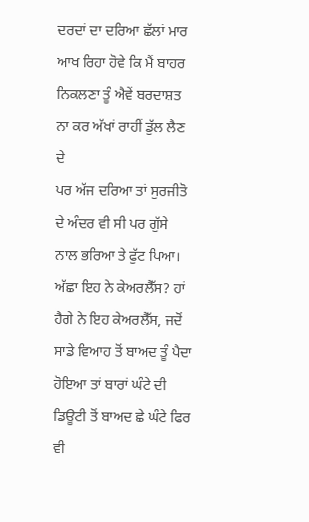ਦਰਦਾਂ ਦਾ ਦਰਿਆ ਛੱਲਾਂ ਮਾਰ ਆਖ ਰਿਹਾ ਹੋਵੇ ਕਿ ਮੈਂ ਬਾਹਰ ਨਿਕਲਣਾ ਤੂੰ ਐਵੇਂ ਬਰਦਾਸ਼ਤ ਨਾ ਕਰ ਅੱਖਾਂ ਰਾਹੀਂ ਡੁੱਲ ਲੈਣ ਦੇ
ਪਰ ਅੱਜ ਦਰਿਆ ਤਾਂ ਸੁਰਜੀਤੋ ਦੇ ਅੰਦਰ ਵੀ ਸੀ ਪਰ ਗੁੱਸੇ ਨਾਲ ਭਰਿਆ ਤੇ ਫੁੱਟ ਪਿਆ। ਅੱਛਾ ਇਹ ਨੇ ਕੇਅਰਲੈੱਸ? ਹਾਂ ਹੈਗੇ ਨੇ ਇਹ ਕੇਅਰਲੈੱਸ, ਜਦੋਂ ਸਾਡੇ ਵਿਆਹ ਤੋਂ ਬਾਅਦ ਤੂੰ ਪੈਦਾ ਹੋਇਆ ਤਾਂ ਬਾਰਾਂ ਘੰਟੇ ਦੀ ਡਿਊਟੀ ਤੋਂ ਬਾਅਦ ਛੇ ਘੰਟੇ ਫਿਰ ਵੀ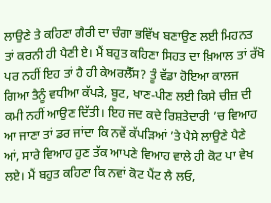ਲਾਉਣੇ ਤੇ ਕਹਿਣਾ ਗੈਰੀ ਦਾ ਚੰਗਾ ਭਵਿੱਖ ਬਣਾਉਣ ਲਈ ਮਿਹਨਤ ਤਾਂ ਕਰਨੀ ਹੀ ਪੈਣੀ ਏ। ਮੈਂ ਬਹੁਤ ਕਹਿਣਾ ਸਿਹਤ ਦਾ ਖ਼ਿਆਲ ਤਾਂ ਰੱਖੋ ਪਰ ਨਹੀਂ ਇਹ ਤਾਂ ਹੈ ਹੀ ਕੇਅਰਲੈੱਸ? ਤੂੰ ਵੱਡਾ ਹੋਇਆ ਕਾਲਜ ਗਿਆ ਤੈਨੂੰ ਵਧੀਆ ਕੱਪੜੇ, ਬੂਟ, ਖਾਣ-ਪੀਣ ਲਈ ਕਿਸੇ ਚੀਜ਼ ਦੀ ਕਮੀ ਨਹੀਂ ਆਉਣ ਦਿੱਤੀ। ਇਹ ਜਦ ਕਦੇ ਰਿਸ਼ਤੇਦਾਰੀ ’ਚ ਵਿਆਹ ਆ ਜਾਣਾ ਤਾਂ ਡਰ ਜਾਂਦਾ ਕਿ ਨਵੇਂ ਕੱਪੜਿਆਂ ’ਤੇ ਪੈਸੇ ਲਾਉਣੇ ਪੈਣੇ ਆਂ, ਸਾਰੇ ਵਿਆਹ ਹੁਣ ਤੱਕ ਆਪਣੇ ਵਿਆਹ ਵਾਲੇ ਹੀ ਕੋਟ ਪਾ ਵੇਖ ਲਏ। ਮੈਂ ਬਹੁਤ ਕਹਿਣਾ ਕਿ ਨਵਾਂ ਕੋਟ ਪੈਂਟ ਲੈ ਲਓ,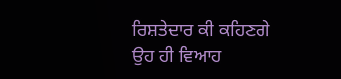ਰਿਸ਼ਤੇਦਾਰ ਕੀ ਕਹਿਣਗੇ ਉਹ ਹੀ ਵਿਆਹ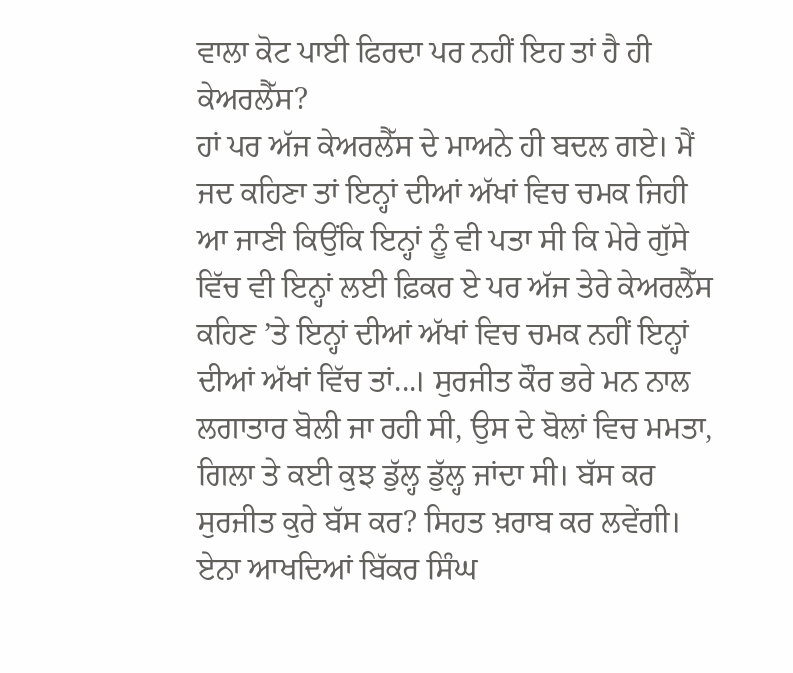ਵਾਲਾ ਕੋਟ ਪਾਈ ਫਿਰਦਾ ਪਰ ਨਹੀਂ ਇਹ ਤਾਂ ਹੈ ਹੀ ਕੇਅਰਲੈੱਸ?
ਹਾਂ ਪਰ ਅੱਜ ਕੇਅਰਲੈੱਸ ਦੇ ਮਾਅਨੇ ਹੀ ਬਦਲ ਗਏ। ਮੈਂ ਜਦ ਕਹਿਣਾ ਤਾਂ ਇਨ੍ਹਾਂ ਦੀਆਂ ਅੱਖਾਂ ਵਿਚ ਚਮਕ ਜਿਹੀ ਆ ਜਾਣੀ ਕਿਉਂਕਿ ਇਨ੍ਹਾਂ ਨੂੰ ਵੀ ਪਤਾ ਸੀ ਕਿ ਮੇਰੇ ਗੁੱਸੇ ਵਿੱਚ ਵੀ ਇਨ੍ਹਾਂ ਲਈ ਫ਼ਿਕਰ ਏ ਪਰ ਅੱਜ ਤੇਰੇ ਕੇਅਰਲੈੱਸ ਕਹਿਣ ’ਤੇ ਇਨ੍ਹਾਂ ਦੀਆਂ ਅੱਖਾਂ ਵਿਚ ਚਮਕ ਨਹੀਂ ਇਨ੍ਹਾਂ ਦੀਆਂ ਅੱਖਾਂ ਵਿੱਚ ਤਾਂ...। ਸੁਰਜੀਤ ਕੌਰ ਭਰੇ ਮਨ ਨਾਲ ਲਗਾਤਾਰ ਬੋਲੀ ਜਾ ਰਹੀ ਸੀ, ਉਸ ਦੇ ਬੋਲਾਂ ਵਿਚ ਮਮਤਾ, ਗਿਲਾ ਤੇ ਕਈ ਕੁਝ ਡੁੱਲ੍ਹ ਡੁੱਲ੍ਹ ਜਾਂਦਾ ਸੀ। ਬੱਸ ਕਰ ਸੁਰਜੀਤ ਕੁਰੇ ਬੱਸ ਕਰ? ਸਿਹਤ ਖ਼ਰਾਬ ਕਰ ਲਵੇਂਗੀ। ਏਨਾ ਆਖਦਿਆਂ ਬਿੱਕਰ ਸਿੰਘ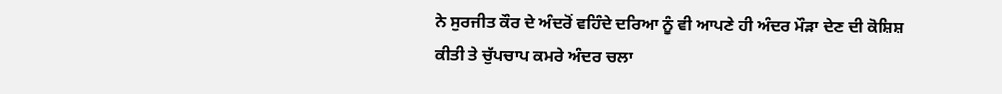ਨੇ ਸੁਰਜੀਤ ਕੌਰ ਦੇ ਅੰਦਰੋਂ ਵਹਿੰਦੇ ਦਰਿਆ ਨੂੰ ਵੀ ਆਪਣੇ ਹੀ ਅੰਦਰ ਮੌੜਾ ਦੇਣ ਦੀ ਕੋਸ਼ਿਸ਼ ਕੀਤੀ ਤੇ ਚੁੱਪਚਾਪ ਕਮਰੇ ਅੰਦਰ ਚਲਾ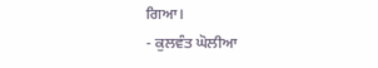ਗਿਆ।
- ਕੁਲਵੰਤ ਘੋਲੀਆ